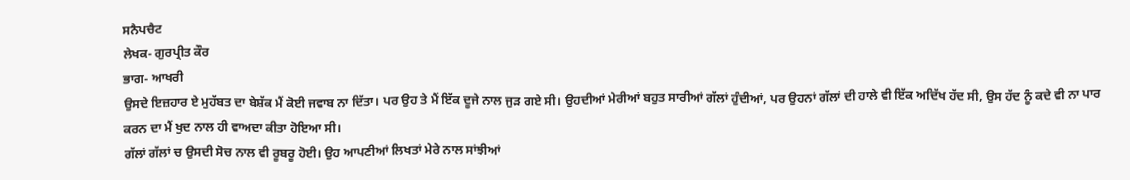ਸਨੈਪਚੈਟ
ਲੇਖਕ- ਗੁਰਪ੍ਰੀਤ ਕੌਰ
ਭਾਗ- ਆਖਰੀ
ਉਸਦੇ ਇਜ਼ਹਾਰ ਏ ਮੁਹੱਬਤ ਦਾ ਬੇਸ਼ੱਕ ਮੈਂ ਕੋਈ ਜਵਾਬ ਨਾ ਦਿੱਤਾ। ਪਰ ਉਹ ਤੇ ਮੈਂ ਇੱਕ ਦੂਜੇ ਨਾਲ ਜੁੜ ਗਏ ਸੀ। ਉਹਦੀਆਂ ਮੇਰੀਆਂ ਬਹੁਤ ਸਾਰੀਆਂ ਗੱਲਾਂ ਹੁੰਦੀਆਂ, ਪਰ ਉਹਨਾਂ ਗੱਲਾਂ ਦੀ ਹਾਲੇ ਵੀ ਇੱਕ ਅਦਿੱਖ ਹੱਦ ਸੀ, ਉਸ ਹੱਦ ਨੂੰ ਕਦੇ ਵੀ ਨਾ ਪਾਰ ਕਰਨ ਦਾ ਮੈਂ ਖੁਦ ਨਾਲ ਹੀ ਵਾਅਦਾ ਕੀਤਾ ਹੋਇਆ ਸੀ।
ਗੱਲਾਂ ਗੱਲਾਂ ਚ ਉਸਦੀ ਸੋਚ ਨਾਲ ਵੀ ਰੂਬਰੂ ਹੋਈ। ਉਹ ਆਪਣੀਆਂ ਲਿਖਤਾਂ ਮੇਰੇ ਨਾਲ ਸਾਂਝੀਆਂ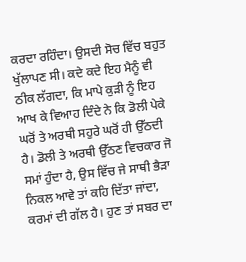ਕਰਦਾ ਰਹਿੰਦਾ। ਉਸਦੀ ਸੋਚ ਵਿੱਚ ਬਹੁਤ ਖੁੱਲਾਪਣ ਸੀ। ਕਦੇ ਕਦੇ ਇਹ ਮੈਨੂੰ ਵੀ ਠੀਕ ਲੱਗਦਾ, ਕਿ ਮਾਪੇ ਕੁੜੀ ਨੂੰ ਇਹ ਆਖ ਕੇ ਵਿਆਹ ਦਿੰਦੇ ਨੇ ਕਿ ਡੋਲੀ ਪੇਕੇ ਘਰੋਂ ਤੇ ਅਰਥੀ ਸਹੁਰੇ ਘਰੋਂ ਹੀ ਉੱਠਦੀ ਹੈ। ਡੋਲੀ ਤੇ ਅਰਥੀ ਉੱਠਣ ਵਿਚਕਾਰ ਜੋ ਸਮਾਂ ਹੁੰਦਾ ਹੈ, ਉਸ ਵਿੱਚ ਜੇ ਸਾਥੀ ਭੈੜਾ ਨਿਕਲ ਆਵੇ ਤਾਂ ਕਹਿ ਦਿੱਤਾ ਜਾਂਦਾ, ਕਰਮਾਂ ਦੀ ਗੱਲ ਹੈ। ਹੁਣ ਤਾਂ ਸਬਰ ਦਾ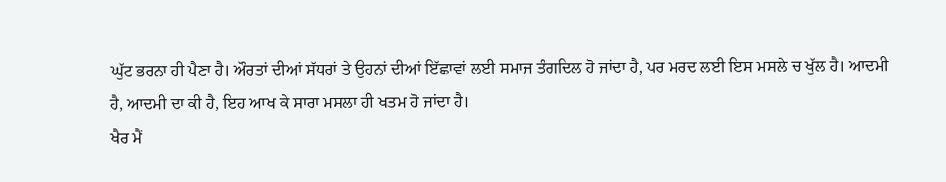ਘੁੱਟ ਭਰਨਾ ਹੀ ਪੈਣਾ ਹੈ। ਔਰਤਾਂ ਦੀਆਂ ਸੱਧਰਾਂ ਤੇ ਉਹਨਾਂ ਦੀਆਂ ਇੱਛਾਵਾਂ ਲਈ ਸਮਾਜ ਤੰਗਦਿਲ ਹੋ ਜਾਂਦਾ ਹੈ, ਪਰ ਮਰਦ ਲਈ ਇਸ ਮਸਲੇ ਚ ਖੁੱਲ ਹੈ। ਆਦਮੀ ਹੈ, ਆਦਮੀ ਦਾ ਕੀ ਹੈ, ਇਹ ਆਖ ਕੇ ਸਾਰਾ ਮਸਲਾ ਹੀ ਖਤਮ ਹੋ ਜਾਂਦਾ ਹੈ।
ਖੈਰ ਮੈਂ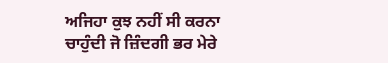ਅਜਿਹਾ ਕੁਝ ਨਹੀਂ ਸੀ ਕਰਨਾ ਚਾਹੁੰਦੀ ਜੋ ਜ਼ਿੰਦਗੀ ਭਰ ਮੇਰੇ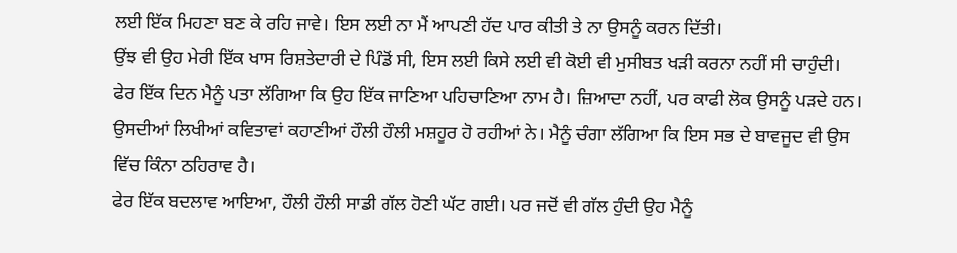ਲਈ ਇੱਕ ਮਿਹਣਾ ਬਣ ਕੇ ਰਹਿ ਜਾਵੇ। ਇਸ ਲਈ ਨਾ ਮੈਂ ਆਪਣੀ ਹੱਦ ਪਾਰ ਕੀਤੀ ਤੇ ਨਾ ਉਸਨੂੰ ਕਰਨ ਦਿੱਤੀ।
ਉਂਝ ਵੀ ਉਹ ਮੇਰੀ ਇੱਕ ਖਾਸ ਰਿਸ਼ਤੇਦਾਰੀ ਦੇ ਪਿੰਡੋਂ ਸੀ, ਇਸ ਲਈ ਕਿਸੇ ਲਈ ਵੀ ਕੋਈ ਵੀ ਮੁਸੀਬਤ ਖੜੀ ਕਰਨਾ ਨਹੀਂ ਸੀ ਚਾਹੁੰਦੀ।
ਫੇਰ ਇੱਕ ਦਿਨ ਮੈਨੂੰ ਪਤਾ ਲੱਗਿਆ ਕਿ ਉਹ ਇੱਕ ਜਾਣਿਆ ਪਹਿਚਾਣਿਆ ਨਾਮ ਹੈ। ਜ਼ਿਆਦਾ ਨਹੀਂ, ਪਰ ਕਾਫੀ ਲੋਕ ਉਸਨੂੰ ਪੜਦੇ ਹਨ। ਉਸਦੀਆਂ ਲਿਖੀਆਂ ਕਵਿਤਾਵਾਂ ਕਹਾਣੀਆਂ ਹੌਲੀ ਹੌਲੀ ਮਸ਼ਹੂਰ ਹੋ ਰਹੀਆਂ ਨੇ। ਮੈਨੂੰ ਚੰਗਾ ਲੱਗਿਆ ਕਿ ਇਸ ਸਭ ਦੇ ਬਾਵਜੂਦ ਵੀ ਉਸ ਵਿੱਚ ਕਿੰਨਾ ਠਹਿਰਾਵ ਹੈ।
ਫੇਰ ਇੱਕ ਬਦਲਾਵ ਆਇਆ, ਹੌਲੀ ਹੌਲੀ ਸਾਡੀ ਗੱਲ ਹੋਣੀ ਘੱਟ ਗਈ। ਪਰ ਜਦੋਂ ਵੀ ਗੱਲ ਹੁੰਦੀ ਉਹ ਮੈਨੂੰ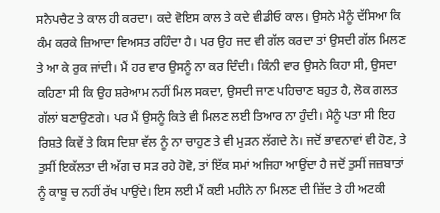ਸਨੈਪਚੈਟ ਤੇ ਕਾਲ ਹੀ ਕਰਦਾ। ਕਦੇ ਵੋਇਸ ਕਾਲ ਤੇ ਕਦੇ ਵੀਡੀਓ ਕਾਲ। ਉਸਨੇ ਮੈਨੂੰ ਦੱਸਿਆ ਕਿ ਕੰਮ ਕਰਕੇ ਜ਼ਿਆਦਾ ਵਿਅਸਤ ਰਹਿੰਦਾ ਹੈ। ਪਰ ਉਹ ਜਦ ਵੀ ਗੱਲ ਕਰਦਾ ਤਾਂ ਉਸਦੀ ਗੱਲ ਮਿਲਣ ਤੇ ਆ ਕੇ ਰੁਕ ਜਾਂਦੀ। ਮੈਂ ਹਰ ਵਾਰ ਉਸਨੂੰ ਨਾ ਕਰ ਦਿੰਦੀ। ਕਿੰਨੀ ਵਾਰ ਉਸਨੇ ਕਿਹਾ ਸੀ, ਉਸਦਾ ਕਹਿਣਾ ਸੀ ਕਿ ਉਹ ਸ਼ਰੇਆਮ ਨਹੀਂ ਮਿਲ ਸਕਦਾ, ਉਸਦੀ ਜਾਣ ਪਹਿਚਾਣ ਬਹੁਤ ਹੈ, ਲੋਕ ਗਲਤ ਗੱਲਾਂ ਬਣਾਉਣਗੇ। ਪਰ ਮੈਂ ਉਸਨੂੰ ਕਿਤੇ ਵੀ ਮਿਲਣ ਲਈ ਤਿਆਰ ਨਾ ਹੁੰਦੀ। ਮੈਨੂੰ ਪਤਾ ਸੀ ਇਹ ਰਿਸ਼ਤੇ ਕਿਵੇਂ ਤੇ ਕਿਸ ਦਿਸ਼ਾ ਵੱਲ ਨੂੰ ਨਾ ਚਾਹੁਣ ਤੇ ਵੀ ਮੁੜਨ ਲੱਗਦੇ ਨੇ। ਜਦੋਂ ਭਾਵਨਾਵਾਂ ਵੀ ਹੋਣ, ਤੇ ਤੁਸੀਂ ਇਕੱਲਤਾ ਦੀ ਅੱਗ ਚ ਸੜ ਰਹੇ ਹੋਵੋ, ਤਾਂ ਇੱਕ ਸਮਾਂ ਅਜਿਹਾ ਆਉਂਦਾ ਹੈ ਜਦੋਂ ਤੁਸੀਂ ਜਜ਼ਬਾਤਾਂ ਨੂੰ ਕਾਬੂ ਚ ਨਹੀਂ ਰੱਖ ਪਾਉਂਦੇ। ਇਸ ਲਈ ਮੈਂ ਕਈ ਮਹੀਨੇ ਨਾ ਮਿਲਣ ਦੀ ਜ਼ਿੱਦ ਤੇ ਹੀ ਅਟਕੀ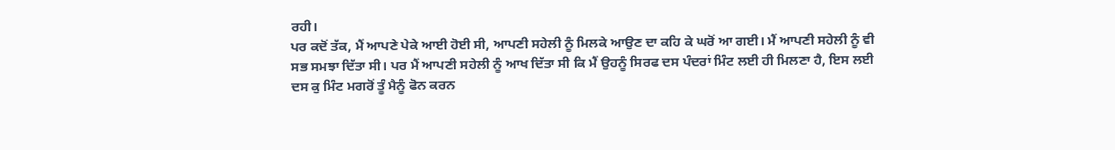ਰਹੀ।
ਪਰ ਕਦੋਂ ਤੱਕ, ਮੈਂ ਆਪਣੇ ਪੇਕੇ ਆਈ ਹੋਈ ਸੀ, ਆਪਣੀ ਸਹੇਲੀ ਨੂੰ ਮਿਲਕੇ ਆਉਣ ਦਾ ਕਹਿ ਕੇ ਘਰੋਂ ਆ ਗਈ। ਮੈਂ ਆਪਣੀ ਸਹੇਲੀ ਨੂੰ ਵੀ ਸਭ ਸਮਝਾ ਦਿੱਤਾ ਸੀ। ਪਰ ਮੈਂ ਆਪਣੀ ਸਹੇਲੀ ਨੂੰ ਆਖ ਦਿੱਤਾ ਸੀ ਕਿ ਮੈਂ ਉਹਨੂੰ ਸਿਰਫ ਦਸ ਪੰਦਰਾਂ ਮਿੰਟ ਲਈ ਹੀ ਮਿਲਣਾ ਹੈ, ਇਸ ਲਈ ਦਸ ਕੁ ਮਿੰਟ ਮਗਰੋਂ ਤੂੰ ਮੈਨੂੰ ਫੋਨ ਕਰਨ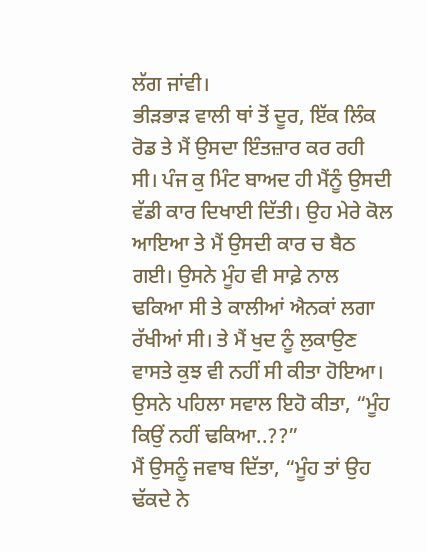ਲੱਗ ਜਾਂਵੀ।
ਭੀੜਭਾੜ ਵਾਲੀ ਥਾਂ ਤੋਂ ਦੂਰ, ਇੱਕ ਲਿੰਕ ਰੋਡ ਤੇ ਮੈਂ ਉਸਦਾ ਇੰਤਜ਼ਾਰ ਕਰ ਰਹੀ ਸੀ। ਪੰਜ ਕੁ ਮਿੰਟ ਬਾਅਦ ਹੀ ਮੈਂਨੂੰ ਉਸਦੀ ਵੱਡੀ ਕਾਰ ਦਿਖਾਈ ਦਿੱਤੀ। ਉਹ ਮੇਰੇ ਕੋਲ ਆਇਆ ਤੇ ਮੈਂ ਉਸਦੀ ਕਾਰ ਚ ਬੈਠ ਗਈ। ਉਸਨੇ ਮੂੰਹ ਵੀ ਸਾਫ਼ੇ ਨਾਲ ਢਕਿਆ ਸੀ ਤੇ ਕਾਲੀਆਂ ਐਨਕਾਂ ਲਗਾ ਰੱਖੀਆਂ ਸੀ। ਤੇ ਮੈਂ ਖੁਦ ਨੂੰ ਲੁਕਾਉਣ ਵਾਸਤੇ ਕੁਝ ਵੀ ਨਹੀਂ ਸੀ ਕੀਤਾ ਹੋਇਆ। ਉਸਨੇ ਪਹਿਲਾ ਸਵਾਲ ਇਹੋ ਕੀਤਾ, “ਮੂੰਹ ਕਿਉਂ ਨਹੀਂ ਢਕਿਆ..??”
ਮੈਂ ਉਸਨੂੰ ਜਵਾਬ ਦਿੱਤਾ, “ਮੂੰਹ ਤਾਂ ਉਹ ਢੱਕਦੇ ਨੇ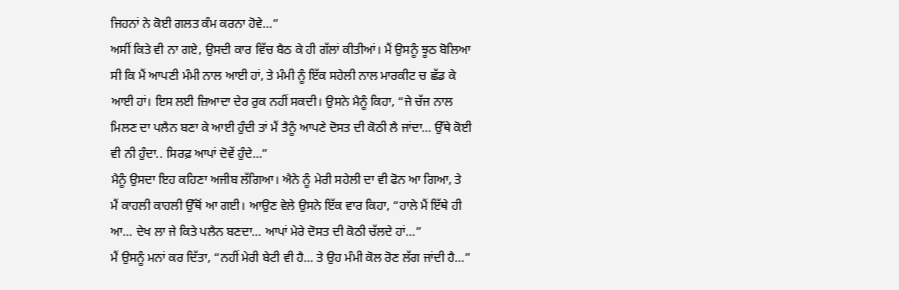ਜਿਹਨਾਂ ਨੇ ਕੋਈ ਗਲਤ ਕੰਮ ਕਰਨਾ ਹੋਵੇ…”
ਅਸੀਂ ਕਿਤੇ ਵੀ ਨਾ ਗਏ, ਉਸਦੀ ਕਾਰ ਵਿੱਚ ਬੈਠ ਕੇ ਹੀ ਗੱਲਾਂ ਕੀਤੀਆਂ। ਮੈਂ ਉਸਨੂੰ ਝੂਠ ਬੋਲਿਆ ਸੀ ਕਿ ਮੈਂ ਆਪਣੀ ਮੰਮੀ ਨਾਲ ਆਈ ਹਾਂ, ਤੇ ਮੰਮੀ ਨੂੰ ਇੱਕ ਸਹੇਲੀ ਨਾਲ ਮਾਰਕੀਟ ਚ ਛੱਡ ਕੇ ਆਈ ਹਾਂ। ਇਸ ਲਈ ਜ਼ਿਆਦਾ ਦੇਰ ਰੁਕ ਨਹੀਂ ਸਕਦੀ। ਉਸਨੇ ਮੈਨੂੰ ਕਿਹਾ, “ਜੇ ਚੱਜ ਨਾਲ ਮਿਲਣ ਦਾ ਪਲੈਨ ਬਣਾ ਕੇ ਆਈ ਹੁੰਦੀ ਤਾਂ ਮੈਂ ਤੈਨੂੰ ਆਪਣੇ ਦੋਸਤ ਦੀ ਕੋਠੀ ਲੈ ਜਾਂਦਾ… ਉੱਥੇ ਕੋਈ ਵੀ ਨੀ ਹੁੰਦਾ.. ਸਿਰਫ਼ ਆਪਾਂ ਦੋਵੇਂ ਹੁੰਦੇ…”
ਮੈਨੂੰ ਉਸਦਾ ਇਹ ਕਹਿਣਾ ਅਜੀਬ ਲੱਗਿਆ। ਐਨੇ ਨੂੰ ਮੇਰੀ ਸਹੇਲੀ ਦਾ ਵੀ ਫੋਨ ਆ ਗਿਆ, ਤੇ ਮੈਂ ਕਾਹਲੀ ਕਾਹਲੀ ਉੱਥੋਂ ਆ ਗਈ। ਆਉਣ ਵੇਲੇ ਉਸਨੇ ਇੱਕ ਵਾਰ ਕਿਹਾ, “ਹਾਲੇ ਮੈਂ ਇੱਥੇ ਹੀ ਆ… ਦੇਖ ਲਾ ਜੇ ਕਿਤੇ ਪਲੈਨ ਬਣਦਾ… ਆਪਾਂ ਮੇਰੇ ਦੋਸਤ ਦੀ ਕੋਠੀ ਚੱਲਦੇ ਹਾਂ…”
ਮੈਂ ਉਸਨੂੰ ਮਨਾਂ ਕਰ ਦਿੱਤਾ, “ਨਹੀਂ ਮੇਰੀ ਬੇਟੀ ਵੀ ਹੈ… ਤੇ ਉਹ ਮੰਮੀ ਕੋਲ ਰੋਣ ਲੱਗ ਜਾਂਦੀ ਹੈ…”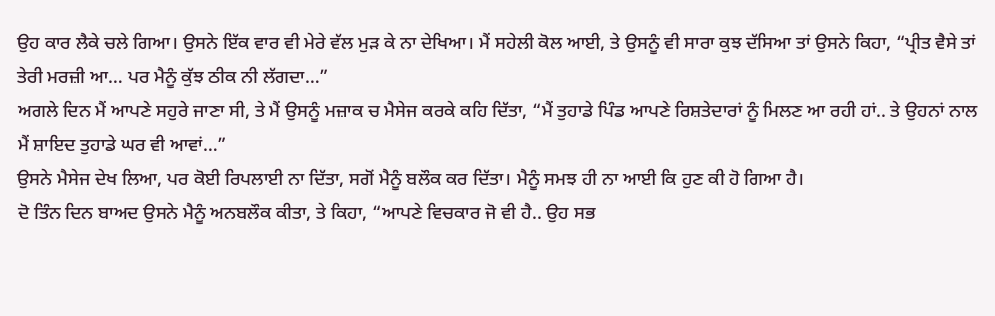ਉਹ ਕਾਰ ਲੈਕੇ ਚਲੇ ਗਿਆ। ਉਸਨੇ ਇੱਕ ਵਾਰ ਵੀ ਮੇਰੇ ਵੱਲ ਮੁੜ ਕੇ ਨਾ ਦੇਖਿਆ। ਮੈਂ ਸਹੇਲੀ ਕੋਲ ਆਈ, ਤੇ ਉਸਨੂੰ ਵੀ ਸਾਰਾ ਕੁਝ ਦੱਸਿਆ ਤਾਂ ਉਸਨੇ ਕਿਹਾ, “ਪ੍ਰੀਤ ਵੈਸੇ ਤਾਂ ਤੇਰੀ ਮਰਜ਼ੀ ਆ… ਪਰ ਮੈਨੂੰ ਕੁੱਝ ਠੀਕ ਨੀ ਲੱਗਦਾ…”
ਅਗਲੇ ਦਿਨ ਮੈਂ ਆਪਣੇ ਸਹੁਰੇ ਜਾਣਾ ਸੀ, ਤੇ ਮੈਂ ਉਸਨੂੰ ਮਜ਼ਾਕ ਚ ਮੈਸੇਜ ਕਰਕੇ ਕਹਿ ਦਿੱਤਾ, “ਮੈਂ ਤੁਹਾਡੇ ਪਿੰਡ ਆਪਣੇ ਰਿਸ਼ਤੇਦਾਰਾਂ ਨੂੰ ਮਿਲਣ ਆ ਰਹੀ ਹਾਂ.. ਤੇ ਉਹਨਾਂ ਨਾਲ ਮੈਂ ਸ਼ਾਇਦ ਤੁਹਾਡੇ ਘਰ ਵੀ ਆਵਾਂ…”
ਉਸਨੇ ਮੈਸੇਜ ਦੇਖ ਲਿਆ, ਪਰ ਕੋਈ ਰਿਪਲਾਈ ਨਾ ਦਿੱਤਾ, ਸਗੋਂ ਮੈਨੂੰ ਬਲੌਕ ਕਰ ਦਿੱਤਾ। ਮੈਨੂੰ ਸਮਝ ਹੀ ਨਾ ਆਈ ਕਿ ਹੁਣ ਕੀ ਹੋ ਗਿਆ ਹੈ।
ਦੋ ਤਿੰਨ ਦਿਨ ਬਾਅਦ ਉਸਨੇ ਮੈਨੂੰ ਅਨਬਲੌਕ ਕੀਤਾ, ਤੇ ਕਿਹਾ, “ਆਪਣੇ ਵਿਚਕਾਰ ਜੋ ਵੀ ਹੈ.. ਉਹ ਸਭ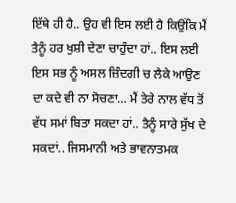ਇੱਥੇ ਹੀ ਹੈ.. ਉਹ ਵੀ ਇਸ ਲਈ ਹੈ ਕਿਉਂਕਿ ਮੈਂ ਤੈਨੂੰ ਹਰ ਖੁਸ਼ੀ ਦੇਣਾ ਚਾਹੁੰਦਾ ਹਾਂ.. ਇਸ ਲਈ ਇਸ ਸਭ ਨੂੰ ਅਸਲ ਜ਼ਿੰਦਗੀ ਚ ਲੈਕੇ ਆਉਣ ਦਾ ਕਦੇ ਵੀ ਨਾ ਸੋਚਣਾ… ਮੈਂ ਤੇਰੇ ਨਾਲ ਵੱਧ ਤੋਂ ਵੱਧ ਸਮਾਂ ਬਿਤਾ ਸਕਦਾ ਹਾਂ.. ਤੈਨੂੰ ਸਾਰੇ ਸੁੱਖ ਦੇ ਸਕਦਾਂ.. ਜਿਸਮਾਨੀ ਅਤੇ ਭਾਵਨਾਤਮਕ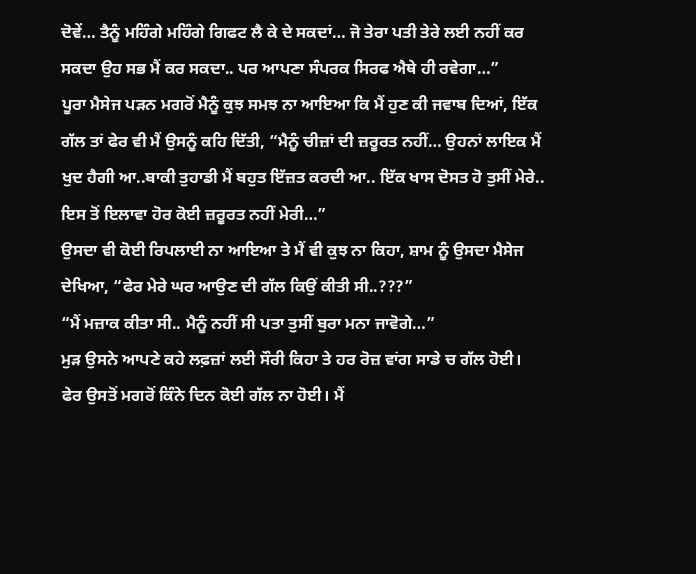ਦੋਵੇਂ… ਤੈਨੂੰ ਮਹਿੰਗੇ ਮਹਿੰਗੇ ਗਿਫਟ ਲੈ ਕੇ ਦੇ ਸਕਦਾਂ… ਜੋ ਤੇਰਾ ਪਤੀ ਤੇਰੇ ਲਈ ਨਹੀਂ ਕਰ ਸਕਦਾ ਉਹ ਸਭ ਮੈਂ ਕਰ ਸਕਦਾ.. ਪਰ ਆਪਣਾ ਸੰਪਰਕ ਸਿਰਫ ਐਥੇ ਹੀ ਰਵੇਗਾ…”
ਪੂਰਾ ਮੈਸੇਜ ਪੜਨ ਮਗਰੋਂ ਮੈਨੂੰ ਕੁਝ ਸਮਝ ਨਾ ਆਇਆ ਕਿ ਮੈਂ ਹੁਣ ਕੀ ਜਵਾਬ ਦਿਆਂ, ਇੱਕ ਗੱਲ ਤਾਂ ਫੇਰ ਵੀ ਮੈਂ ਉਸਨੂੰ ਕਹਿ ਦਿੱਤੀ, “ਮੈਨੂੰ ਚੀਜ਼ਾਂ ਦੀ ਜ਼ਰੂਰਤ ਨਹੀਂ… ਉਹਨਾਂ ਲਾਇਕ ਮੈਂ ਖੁਦ ਹੈਗੀ ਆ..ਬਾਕੀ ਤੁਹਾਡੀ ਮੈਂ ਬਹੁਤ ਇੱਜ਼ਤ ਕਰਦੀ ਆ.. ਇੱਕ ਖਾਸ ਦੋਸਤ ਹੋ ਤੁਸੀਂ ਮੇਰੇ.. ਇਸ ਤੋਂ ਇਲਾਵਾ ਹੋਰ ਕੋਈ ਜ਼ਰੂਰਤ ਨਹੀਂ ਮੇਰੀ…”
ਉਸਦਾ ਵੀ ਕੋਈ ਰਿਪਲਾਈ ਨਾ ਆਇਆ ਤੇ ਮੈਂ ਵੀ ਕੁਝ ਨਾ ਕਿਹਾ, ਸ਼ਾਮ ਨੂੰ ਉਸਦਾ ਮੈਸੇਜ ਦੇਖਿਆ, “ਫੇਰ ਮੇਰੇ ਘਰ ਆਉਣ ਦੀ ਗੱਲ ਕਿਉਂ ਕੀਤੀ ਸੀ..???”
“ਮੈਂ ਮਜ਼ਾਕ ਕੀਤਾ ਸੀ.. ਮੈਨੂੰ ਨਹੀਂ ਸੀ ਪਤਾ ਤੁਸੀਂ ਬੁਰਾ ਮਨਾ ਜਾਵੋਗੇ…”
ਮੁੜ ਉਸਨੇ ਆਪਣੇ ਕਹੇ ਲਫ਼ਜ਼ਾਂ ਲਈ ਸੌਰੀ ਕਿਹਾ ਤੇ ਹਰ ਰੋਜ਼ ਵਾਂਗ ਸਾਡੇ ਚ ਗੱਲ ਹੋਈ।
ਫੇਰ ਉਸਤੋਂ ਮਗਰੋਂ ਕਿੰਨੇ ਦਿਨ ਕੋਈ ਗੱਲ ਨਾ ਹੋਈ। ਮੈਂ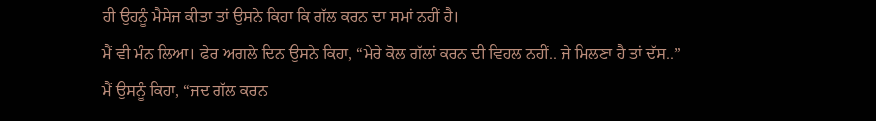ਹੀ ਉਹਨੂੰ ਮੈਸੇਜ ਕੀਤਾ ਤਾਂ ਉਸਨੇ ਕਿਹਾ ਕਿ ਗੱਲ ਕਰਨ ਦਾ ਸਮਾਂ ਨਹੀਂ ਹੈ।
ਮੈਂ ਵੀ ਮੰਨ ਲਿਆ। ਫੇਰ ਅਗਲੇ ਦਿਨ ਉਸਨੇ ਕਿਹਾ, “ਮੇਰੇ ਕੋਲ ਗੱਲਾਂ ਕਰਨ ਦੀ ਵਿਹਲ ਨਹੀਂ.. ਜੇ ਮਿਲਣਾ ਹੈ ਤਾਂ ਦੱਸ..”
ਮੈਂ ਉਸਨੂੰ ਕਿਹਾ, “ਜਦ ਗੱਲ ਕਰਨ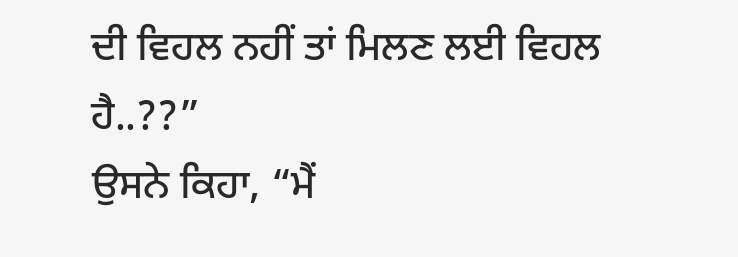ਦੀ ਵਿਹਲ ਨਹੀਂ ਤਾਂ ਮਿਲਣ ਲਈ ਵਿਹਲ ਹੈ..??”
ਉਸਨੇ ਕਿਹਾ, “ਮੈਂ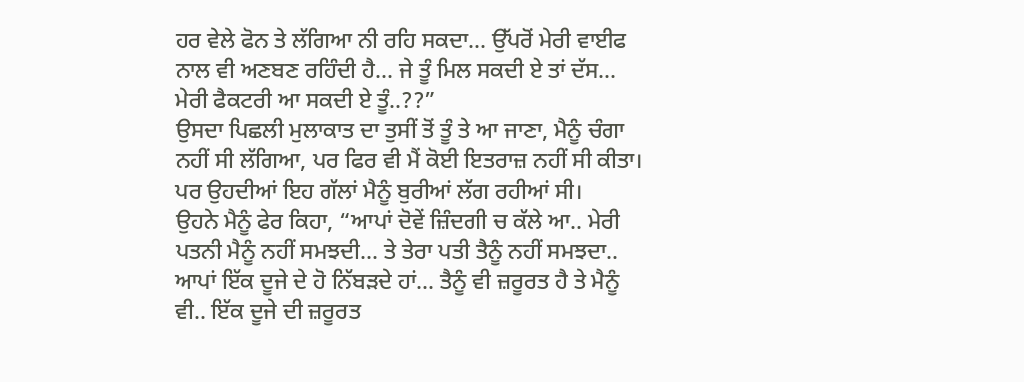ਹਰ ਵੇਲੇ ਫੋਨ ਤੇ ਲੱਗਿਆ ਨੀ ਰਹਿ ਸਕਦਾ… ਉੱਪਰੋਂ ਮੇਰੀ ਵਾਈਫ ਨਾਲ ਵੀ ਅਣਬਣ ਰਹਿੰਦੀ ਹੈ… ਜੇ ਤੂੰ ਮਿਲ ਸਕਦੀ ਏ ਤਾਂ ਦੱਸ… ਮੇਰੀ ਫੈਕਟਰੀ ਆ ਸਕਦੀ ਏ ਤੂੰ..??”
ਉਸਦਾ ਪਿਛਲੀ ਮੁਲਾਕਾਤ ਦਾ ਤੁਸੀਂ ਤੋਂ ਤੂੰ ਤੇ ਆ ਜਾਣਾ, ਮੈਨੂੰ ਚੰਗਾ ਨਹੀਂ ਸੀ ਲੱਗਿਆ, ਪਰ ਫਿਰ ਵੀ ਮੈਂ ਕੋਈ ਇਤਰਾਜ਼ ਨਹੀਂ ਸੀ ਕੀਤਾ। ਪਰ ਉਹਦੀਆਂ ਇਹ ਗੱਲਾਂ ਮੈਨੂੰ ਬੁਰੀਆਂ ਲੱਗ ਰਹੀਆਂ ਸੀ।
ਉਹਨੇ ਮੈਨੂੰ ਫੇਰ ਕਿਹਾ, “ਆਪਾਂ ਦੋਵੇਂ ਜ਼ਿੰਦਗੀ ਚ ਕੱਲੇ ਆ.. ਮੇਰੀ ਪਤਨੀ ਮੈਨੂੰ ਨਹੀਂ ਸਮਝਦੀ… ਤੇ ਤੇਰਾ ਪਤੀ ਤੈਨੂੰ ਨਹੀਂ ਸਮਝਦਾ.. ਆਪਾਂ ਇੱਕ ਦੂਜੇ ਦੇ ਹੋ ਨਿੱਬੜਦੇ ਹਾਂ… ਤੈਨੂੰ ਵੀ ਜ਼ਰੂਰਤ ਹੈ ਤੇ ਮੈਨੂੰ ਵੀ.. ਇੱਕ ਦੂਜੇ ਦੀ ਜ਼ਰੂਰਤ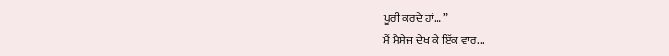ਪੂਰੀ ਕਰਦੇ ਹਾਂ… ”
ਮੈਂ ਮੈਸੇਜ ਦੇਖ ਕੇ ਇੱਕ ਵਾਰ...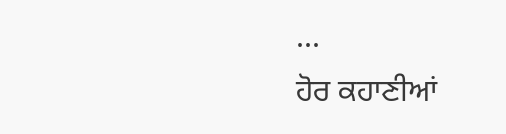...
ਹੋਰ ਕਹਾਣੀਆਂ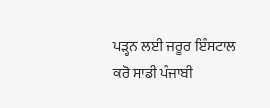ਪੜ੍ਹਨ ਲਈ ਜਰੂਰ ਇੰਸਟਾਲ ਕਰੋ ਸਾਡੀ ਪੰਜਾਬੀ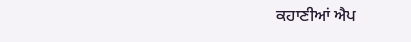ਕਹਾਣੀਆਂ ਐਪ